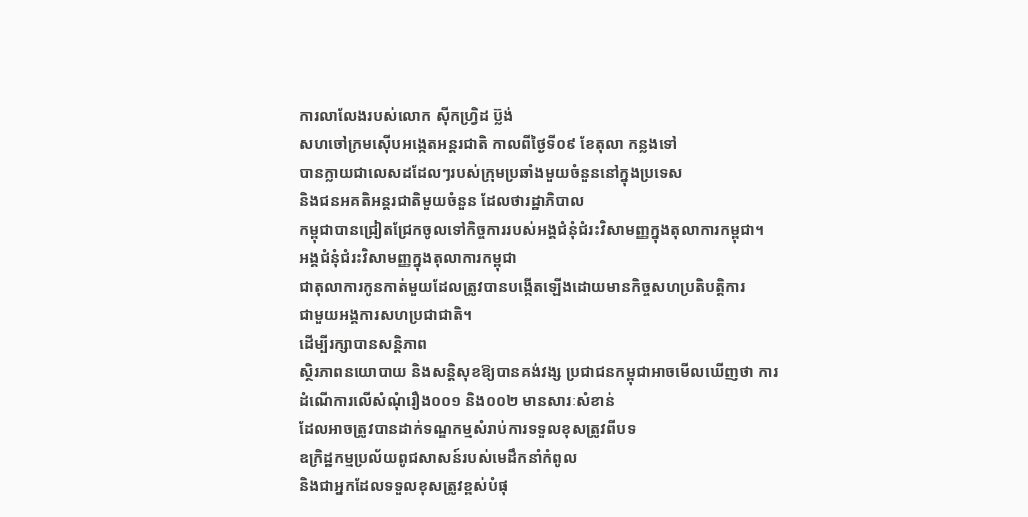ការលាលែងរបស់លោក ស៊ីកហ្វ្រិដ ប្ល៊ង់
សហចៅក្រមស៊ើបអង្កេតអន្ដរជាតិ កាលពីថ្ងៃទី០៩ ខែតុលា កន្លងទៅ
បានក្លាយជាលេសដដែលៗរបស់ក្រុមប្រឆាំងមួយចំនួននៅក្នុងប្រទេស
និងជនអគតិអន្ដរជាតិមួយចំនួន ដែលថារដ្ឋាភិបាល
កម្ពុជាបានជ្រៀតជ្រែកចូលទៅកិច្ចការរបស់អង្គជំនុំជំរះវិសាមញ្ញក្នុងតុលាការកម្ពុជា។
អង្គជំនុំជំរះវិសាមញ្ញក្នុងតុលាការកម្ពុជា
ជាតុលាការកូនកាត់មួយដែលត្រូវបានបង្កើតឡើងដោយមានកិច្ចសហប្រតិបត្ដិការ
ជាមួយអង្គការសហប្រជាជាតិ។
ដើម្បីរក្សាបានសន្ដិភាព
ស្ថិរភាពនយោបាយ និងសន្ដិសុខឱ្យបានគង់វង្ស ប្រជាជនកម្ពុជាអាចមើលឃើញថា ការ
ដំណើការលើសំណុំរឿង០០១ និង០០២ មានសារៈសំខាន់
ដែលអាចត្រូវបានដាក់ទណ្ឌកម្មសំរាប់ការទទួលខុសត្រូវពីបទ
ឧក្រិដ្ឋកម្មប្រល័យពូជសាសន៍របស់មេដឹកនាំកំពូល
និងជាអ្នកដែលទទួលខុសត្រូវខ្ពស់បំផុ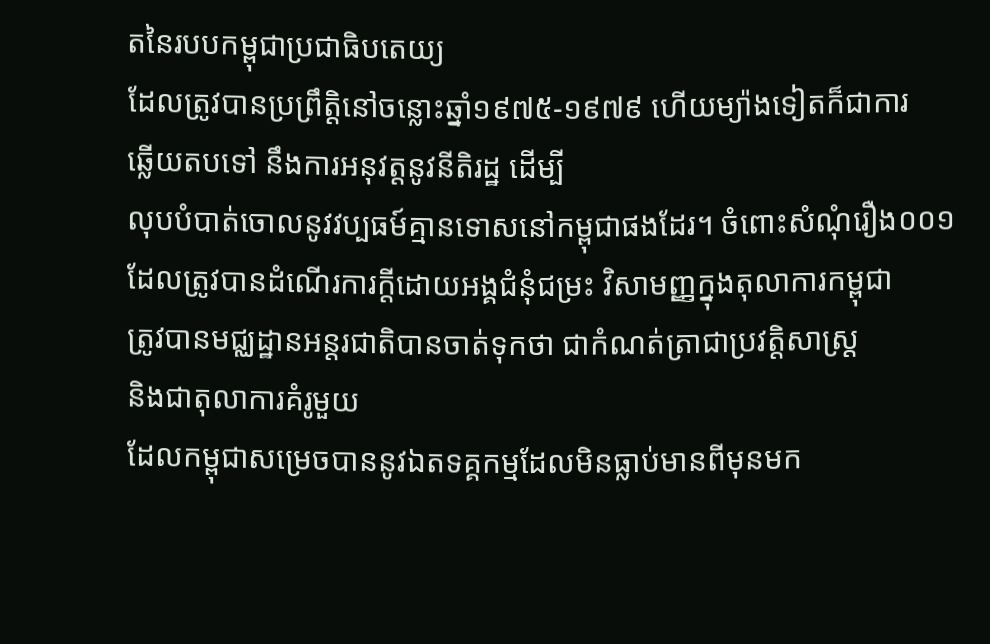តនៃរបបកម្ពុជាប្រជាធិបតេយ្យ
ដែលត្រូវបានប្រព្រឹត្ដិនៅចន្លោះឆ្នាំ១៩៧៥-១៩៧៩ ហើយម្យ៉ាងទៀតក៏ជាការ
ឆ្លើយតបទៅ នឹងការអនុវត្ដនូវនីតិរដ្ឋ ដើម្បី
លុបបំបាត់ចោលនូវវប្បធម៍គ្មានទោសនៅកម្ពុជាផងដែរ។ ចំពោះសំណុំរឿង០០១
ដែលត្រូវបានដំណើរការក្ដីដោយអង្គជំនុំជម្រះ វិសាមញ្ញក្នុងតុលាការកម្ពុជា
ត្រូវបានមជ្ឈដ្ឋានអន្ដរជាតិបានចាត់ទុកថា ជាកំណត់ត្រាជាប្រវត្ដិសាស្ដ្រ
និងជាតុលាការគំរូមួយ
ដែលកម្ពុជាសម្រេចបាននូវឯតទគ្គកម្មដែលមិនធ្លាប់មានពីមុនមក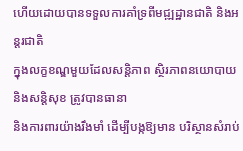ហើយដោយបានទទួលការគាំទ្រពីមជ្ឍដ្ឋានជាតិ និងអន្ដរជាតិ
ក្នុងលក្ខខណ្ឌមួយដែលសន្ដិភាព ស្ថិរភាពនយោបាយ និងសន្ដិសុខ ត្រូវបានធានា
និងការពារយ៉ាងរឹងមាំ ដើម្បីបង្កឱ្យមាន បរិស្ថានសំរាប់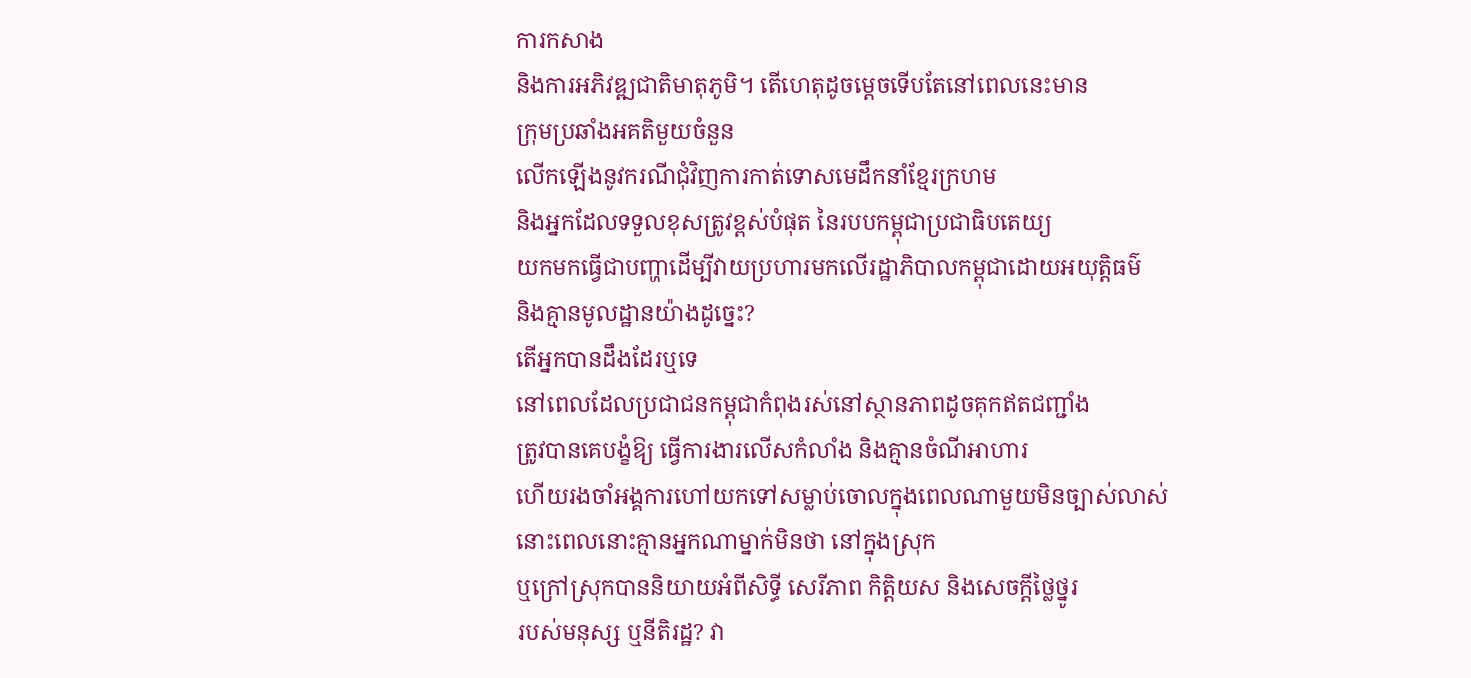ការកសាង
និងការអភិវឌ្ឍជាតិមាតុភូមិ។ តើហេតុដូចម្ដេចទើបតែនៅពេលនេះមាន
ក្រុមប្រឆាំងអគតិមួយចំនួន
លើកឡើងនូវករណីជុំវិញការកាត់ទោសមេដឹកនាំខ្មែរក្រហម
និងអ្នកដែលទទួលខុសត្រូវខ្ពស់បំផុត នៃរបបកម្ពុជាប្រជាធិបតេយ្យ
យកមកធ្វើជាបញ្ហាដើម្បីវាយប្រហារមកលើរដ្ឋាភិបាលកម្ពុជាដោយអយុត្ដិធម៌
និងគ្មានមូលដ្ឋានយ៉ាងដូច្នេះ?
តើអ្នកបានដឹងដែរឬទេ
នៅពេលដែលប្រជាជនកម្ពុជាកំពុងរស់នៅស្ថានភាពដូចគុកឥតជញ្ជាំង
ត្រូវបានគេបង្ខំឱ្យ ធ្វើការងារលើសកំលាំង និងគ្មានចំណីអាហារ
ហើយរងចាំអង្គការហៅយកទៅសម្លាប់ចោលក្នុងពេលណាមួយមិនច្បាស់លាស់
នោះពេលនោះគ្មានអ្នកណាម្នាក់មិនថា នៅក្នុងស្រុក
ឬក្រៅស្រុកបាននិយាយអំពីសិទ្ធី សេរីភាព កិត្ដិយស និងសេចក្ដីថ្លៃថ្នូរ
របស់មនុស្ស ឬនីតិរដ្ឋ? វា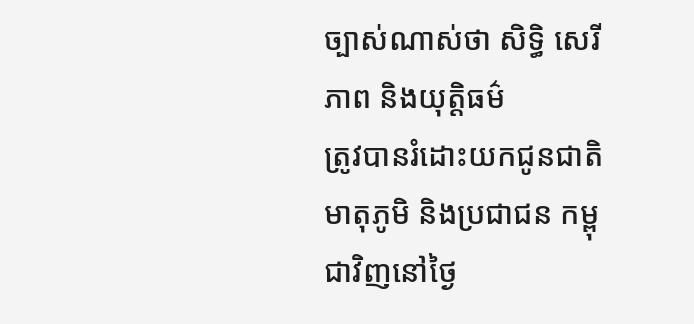ច្បាស់ណាស់ថា សិទ្ធិ សេរីភាព និងយុត្ដិធម៌
ត្រូវបានរំដោះយកជូនជាតិមាតុភូមិ និងប្រជាជន កម្ពុជាវិញនៅថ្ងៃ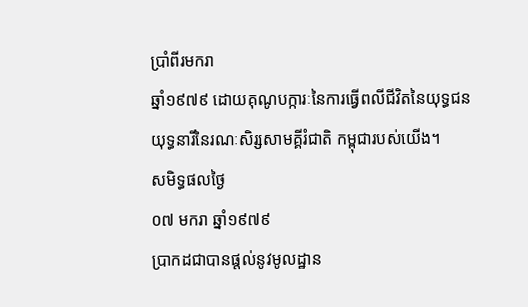ប្រាំពីរមករា
ឆ្នាំ១៩៧៩ ដោយគុណូបក្ការៈនៃការធ្វើពលីជីវិតនៃយុទ្ធជន
យុទ្ធនារីនៃរណៈសិរ្សសាមគ្គីរំជាតិ កម្ពុជារបស់យើង។
សមិទ្ធផលថ្ងៃ
០៧ មករា ឆ្នាំ១៩៧៩
ប្រាកដជាបានផ្ដល់នូវមូលដ្ឋាន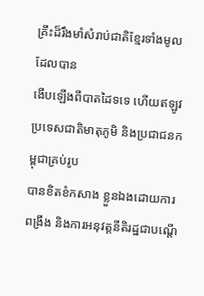គ្រឹះដ៏រឹងមាំសំរាប់ជាតិខ្មែរទាំងមូល ដែលបាន
ងើបឡើងពីបាតដៃទទេ ហើយឥឡូវ ប្រទេសជាតិមាតុភូមិ និងប្រជាជនកម្ពុជាគ្រប់រូប
បានខិតខំកសាង ខ្លួនឯងដោយការ ពង្រឹង និងការអនុវត្ដនីតិរដ្ឋជាបណ្ដើ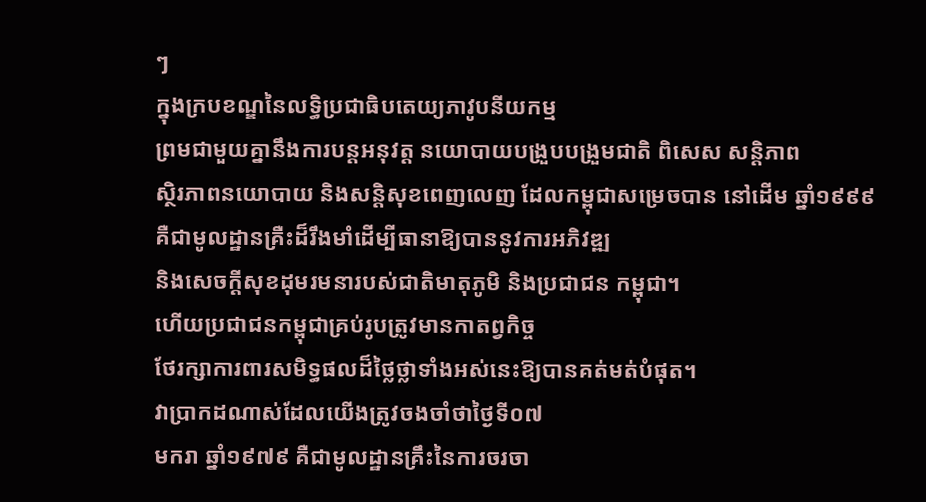ៗ
ក្នុងក្របខណ្ឌនៃលទ្ធិប្រជាធិបតេយ្យភាវូបនីយកម្ម
ព្រមជាមួយគ្នានឹងការបន្ដអនុវត្ដ នយោបាយបង្រួបបង្រួមជាតិ ពិសេស សន្ដិភាព
ស្ថិរភាពនយោបាយ និងសន្ដិសុខពេញលេញ ដែលកម្ពុជាសម្រេចបាន នៅដើម ឆ្នាំ១៩៩៩
គឺជាមូលដ្ឋានគ្រឺះដ៏រឹងមាំដើម្បីធានាឱ្យបាននូវការអភិវឌ្ឍ
និងសេចក្ដីសុខដុមរមនារបស់ជាតិមាតុភូមិ និងប្រជាជន កម្ពុជា។
ហើយប្រជាជនកម្ពុជាគ្រប់រូបត្រូវមានកាតព្វកិច្ច
ថែរក្សាការពារសមិទ្ធផលដ៏ថ្លៃថ្លាទាំងអស់នេះឱ្យបានគត់មត់បំផុត។
វាប្រាកដណាស់ដែលយើងត្រូវចងចាំថាថ្ងៃទី០៧
មករា ឆ្នាំ១៩៧៩ គឺជាមូលដ្ឋានគ្រឹះនៃការចរចា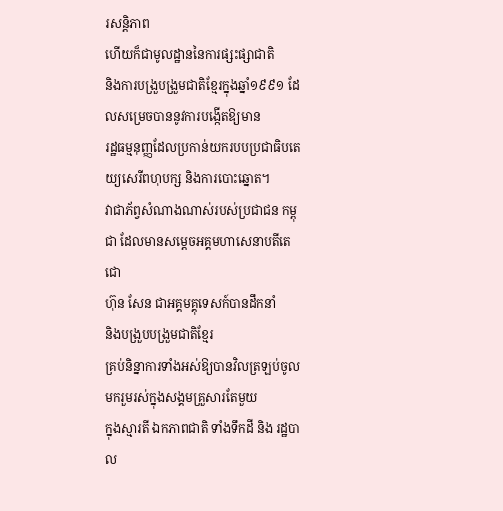រសន្ដិភាព
ហើយក៏ជាមូលដ្ឋាននៃការផ្សះផ្សាជាតិ
និងការបង្រួបង្រួមជាតិខ្មែរក្នុងឆ្នាំ១៩៩១ ដែលសម្រេចបាននូវការបង្កើតឱ្យមាន
រដ្ឋធម្មនុញ្ញដែលប្រកាន់យករបបប្រជាធិបតេយ្យសេរីពហុបក្ស និងការបោះឆ្នោត។
វាជាភ័ព្វសំណាងណាស់របស់ប្រជាជន កម្ពុជា ដែលមានសម្ដេចអគ្គមហាសេនាបតីតេជោ
ហ៊ុន សែន ជាអគ្គមគ្គុទេសក៍បានដឹកនាំ
និងបង្រួបបង្រួមជាតិខ្មែរ
គ្រប់និន្នាការទាំងអស់ឱ្យបានវិលត្រឡប់ចូលមករួមរស់ក្នុងសង្គមគ្រួសារតែមួយ
ក្នុងស្មារតី ឯកភាពជាតិ ទាំងទឹកដី និង រដ្ឋបាល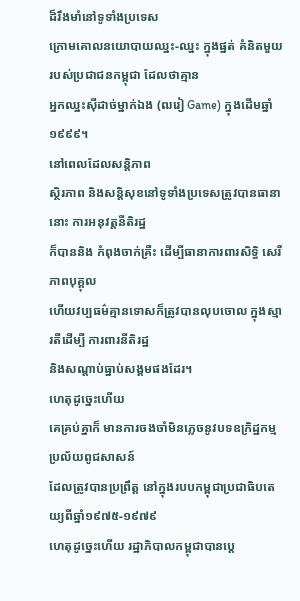ដ៏រឹងមាំនៅទូទាំងប្រទេស
ក្រោមគោលនយោបាយឈ្នះ-ឈ្នះ ក្នុងផ្នត់ គំនិតមួយរបស់ប្រជាជនកម្ពុជា ដែលថាគ្មាន
អ្នកឈ្នះស៊ីដាច់ម្នាក់ឯង (ឍរៀ Game) ក្នុងដើមឆ្នាំ១៩៩៩។
នៅពេលដែលសន្ដិភាព
ស្ថិរភាព និងសន្ដិសុខនៅទូទាំងប្រទេសត្រូវបានធានានោះ ការអនុវត្ដនីតិរដ្ឋ
ក៏បាននិង កំពុងចាក់គ្រឺះ ដើម្បីធានាការពារសិទ្ធិ សេរីភាពបុគ្គុល
ហើយវប្បធម៌គ្មានទោសក៏ត្រូវបានលុបចោល ក្នុងស្មារតីដើម្បី ការពារនីតិរដ្ឋ
និងសណ្ដាប់ធ្នាប់សង្គមផងដែរ។
ហេតុដូច្នេះហើយ
គេគ្រប់គ្នាក៏ មានការចងចាំមិនភ្លេចនូវបទឧក្រិដ្ឋកម្មប្រល័យពូជសាសន៍
ដែលត្រូវបានប្រព្រឹត្ដ នៅក្នុងរបបកម្ពុជាប្រជាធិបតេយ្យពីឆ្នាំ១៩៧៥-១៩៧៩
ហេតុដូច្នេះហើយ រដ្ឋាភិបាលកម្ពុជាបានប្ដេ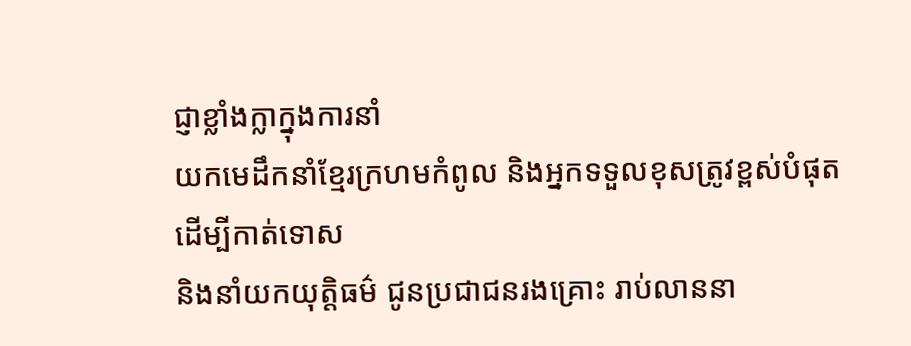ជ្ញាខ្លាំងក្លាក្នុងការនាំ
យកមេដឹកនាំខ្មែរក្រហមកំពូល និងអ្នកទទួលខុសត្រូវខ្ពស់បំផុតដើម្បីកាត់ទោស
និងនាំយកយុត្ដិធម៌ ជូនប្រជាជនរងគ្រោះ រាប់លាននា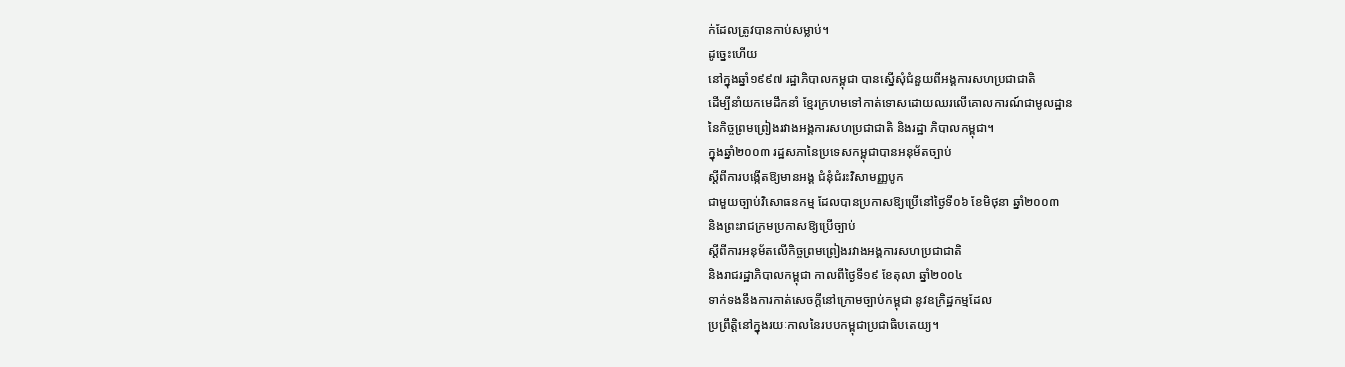ក់ដែលត្រូវបានកាប់សម្លាប់។
ដូច្នេះហើយ
នៅក្នុងឆ្នាំ១៩៩៧ រដ្ឋាភិបាលកម្ពុជា បានស្នើសុំជំនួយពីអង្គការសហប្រជាជាតិ
ដើម្បីនាំយកមេដឹកនាំ ខ្មែរក្រហមទៅកាត់ទោសដោយឈរលើគោលការណ៍ជាមូលដ្ឋាន
នៃកិច្ចព្រមព្រៀងរវាងអង្គការសហប្រជាជាតិ និងរដ្ឋា ភិបាលកម្ពុជា។
ក្នុងឆ្នាំ២០០៣ រដ្ឋសភានៃប្រទេសកម្ពុជាបានអនុម័តច្បាប់
ស្ដីពីការបង្កើតឱ្យមានអង្គ ជំនុំជំរះវិសាមញ្ញបូក
ជាមួយច្បាប់វិសោធនកម្ម ដែលបានប្រកាសឱ្យប្រើនៅថ្ងៃទី០៦ ខែមិថុនា ឆ្នាំ២០០៣
និងព្រះរាជក្រមប្រកាសឱ្យប្រើច្បាប់
ស្ដីពីការអនុម័តលើកិច្ចព្រមព្រៀងរវាងអង្គការសហប្រជាជាតិ
និងរាជរដ្ឋាភិបាលកម្ពុជា កាលពីថ្ងៃទី១៩ ខែតុលា ឆ្នាំ២០០៤
ទាក់ទងនឹងការកាត់សេចក្ដីនៅក្រោមច្បាប់កម្ពុជា នូវឧក្រិដ្ឋកម្មដែល
ប្រព្រឹត្ដិនៅក្នុងរយៈកាលនៃរបបកម្ពុជាប្រជាធិបតេយ្យ។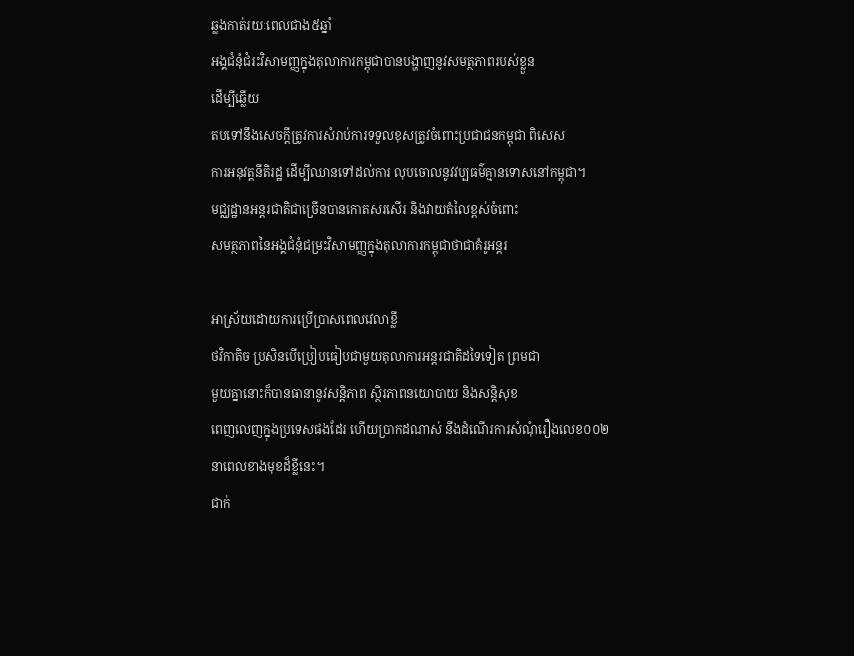ឆ្លងកាត់រយៈពេលជាង៥ឆ្នាំ
អង្គជំនុំជំរះវិសាមញ្ញក្នុងតុលាការកម្ពុជាបានបង្ហាញនូវសមត្ថភាពរបស់ខ្លួន
ដើម្បីឆ្លើយ
តបទៅនឹងសេចក្ដីត្រូវការសំរាប់ការទទួលខុសត្រូវចំពោះប្រជាជនកម្ពុជា ពិសេស
ការអនុវត្ដនីតិរដ្ឋ ដើម្បីឈានទៅដល់ការ លុបចោលនូវវប្បធម៌គ្មានទោសនៅកម្ពុជា។
មជ្ឈដ្ឋានអន្ដរជាតិជាច្រើនបានកោតសរសើរ និងវាយតំលៃខ្ពស់ចំពោះ
សមត្ថភាពនៃអង្គជំនុំជម្រះវិសាមញ្ញក្នុងតុលាការកម្ពុជាថាជាគំរូអន្ដរ

អាស្រ័យដោយការប្រើប្រាសពេលវេលាខ្លី
ថវិកាតិច ប្រសិនបើប្រៀបធៀបជាមួយតុលាការអន្ដរជាតិដទៃទៀត ព្រមជា
មួយគ្នានោះក៏បានធានានូវសន្ដិភាព ស្ថិរភាពនយោបាយ និងសន្ដិសុខ
ពេញលេញក្នុងប្រទេសផងដែរ ហើយប្រាកដណាស់ នឹងដំណើរការសំណុំរឿងលេខ០០២
នាពេលខាងមុខដ៏ខ្លីនេះ។
ជាក់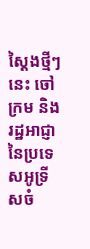ស្ដៃងថ្មីៗនេះ ចៅក្រម និងរដ្ឋអាជ្ញានៃប្រទេសអូទ្រីសចំ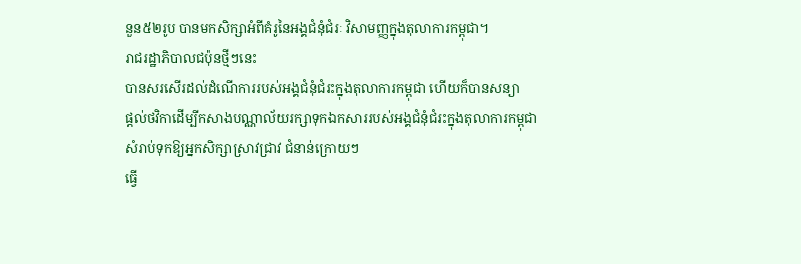នួន៥២រូប បានមកសិក្សាអំពីគំរូនៃអង្គជំនុំជំរៈ វិសាមញ្ញក្នុងតុលាការកម្ពុជា។
រាជរដ្ឋាភិបាលជប៉ុនថ្មីៗនេះ
បានសរសើរដល់ដំណើការរបស់អង្គជំនុំជំរះក្នុងតុលាការកម្ពុជា ហើយក៏បានសន្យា
ផ្ដល់ថវិកាដើម្បីកសាងបណ្ណាល័យរក្សាទុកឯកសាររបស់អង្គជំនុំជំរះក្នុងតុលាការកម្ពុជា
សំរាប់ទុកឱ្យអ្នកសិក្សាស្រាវជ្រាវ ជំនាន់ក្រោយៗ
ធ្វើ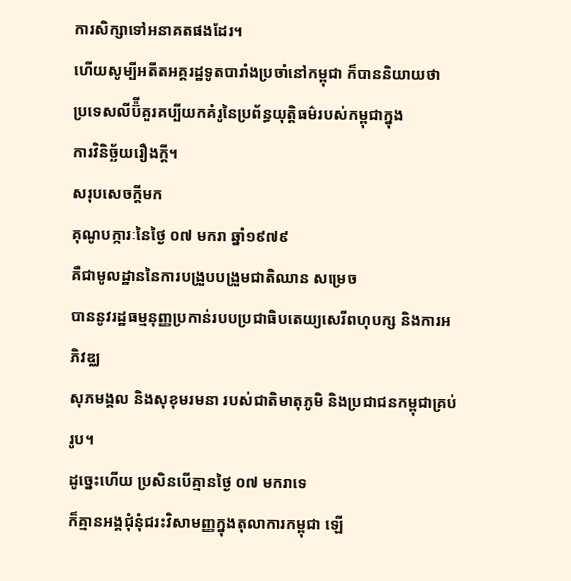ការសិក្សាទៅអនាគតផងដែរ។
ហើយសូម្បីអតីតអគ្គរដ្ឋទូតបារាំងប្រចាំនៅកម្ពុជា ក៏បាននិយាយថា
ប្រទេសលីប៊៉ីគួរគប្បីយកគំរូនៃប្រព័ន្ធយុត្ដិធម៌របស់កម្ពុជាក្នុង
ការវិនិច្ឆ័យរឿងក្ដី។
សរុបសេចក្ដីមក
គុណូបក្ការៈនៃថ្ងៃ ០៧ មករា ឆ្នាំ១៩៧៩
គឺជាមូលដ្ឋាននៃការបង្រួបបង្រួមជាតិឈាន សម្រេច
បាននូវរដ្ឋធម្មនុញ្ញប្រកាន់របបប្រជាធិបតេយ្យសេរីពហុបក្ស និងការអភិវឌ្ឈ
សុភមង្គល និងសុខុមរមនា របស់ជាតិមាតុភូមិ និងប្រជាជនកម្ពុជាគ្រប់រូប។
ដូច្នេះហើយ ប្រសិនបើគ្មានថ្ងៃ ០៧ មករាទេ
ក៏គ្មានអង្គជុំនុំជរះវិសាមញ្ញក្នុងតុលាការកម្ពុជា ឡើ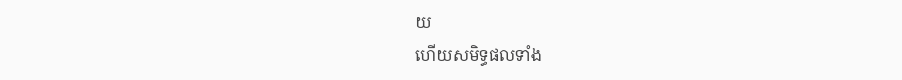យ
ហើយសមិទ្ធផលទាំង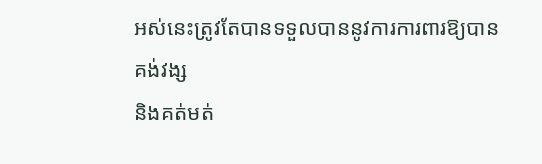អស់នេះត្រូវតែបានទទួលបាននូវការការពារឱ្យបានគង់វង្ស
និងគត់មត់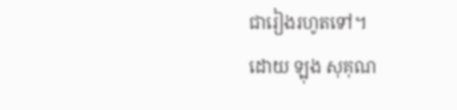ជារៀងរហូតទៅ។
ដោយ ឡុង សុគុណ